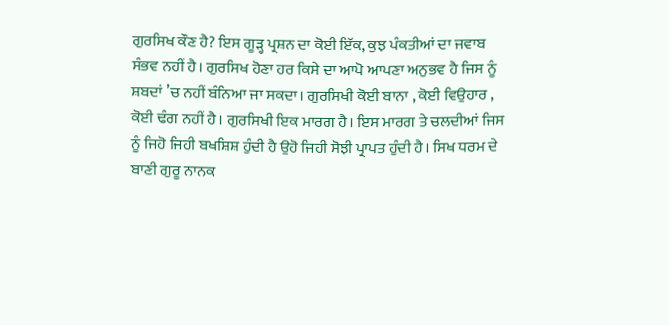ਗੁਰਸਿਖ ਕੌਣ ਹੈ? ਇਸ ਗੂੜ੍ਹ ਪ੍ਰਸ਼ਨ ਦਾ ਕੋਈ ਇੱਕ, ਕੁਝ ਪੰਕਤੀਆਂ ਦਾ ਜਵਾਬ ਸੰਭਵ ਨਹੀਂ ਹੈ। ਗੁਰਸਿਖ ਹੋਣਾ ਹਰ ਕਿਸੇ ਦਾ ਆਪੋ ਆਪਣਾ ਅਨੁਭਵ ਹੈ ਜਿਸ ਨੂੰ ਸ਼ਬਦਾਂ ’ਚ ਨਹੀਂ ਬੰਨਿਆ ਜਾ ਸਕਦਾ। ਗੁਰਸਿਖੀ ਕੋਈ ਬਾਨਾ , ਕੋਈ ਵਿਉਹਾਰ , ਕੋਈ ਢੰਗ ਨਹੀਂ ਹੈ। ਗੁਰਸਿਖੀ ਇਕ ਮਾਰਗ ਹੈ। ਇਸ ਮਾਰਗ ਤੇ ਚਲਦੀਆਂ ਜਿਸ ਨੂੰ ਜਿਹੋ ਜਿਹੀ ਬਖਸ਼ਿਸ਼ ਹੁੰਦੀ ਹੈ ਉਹੋ ਜਿਹੀ ਸੋਝੀ ਪ੍ਰਾਪਤ ਹੁੰਦੀ ਹੈ। ਸਿਖ ਧਰਮ ਦੇ ਬਾਣੀ ਗੁਰੂ ਨਾਨਕ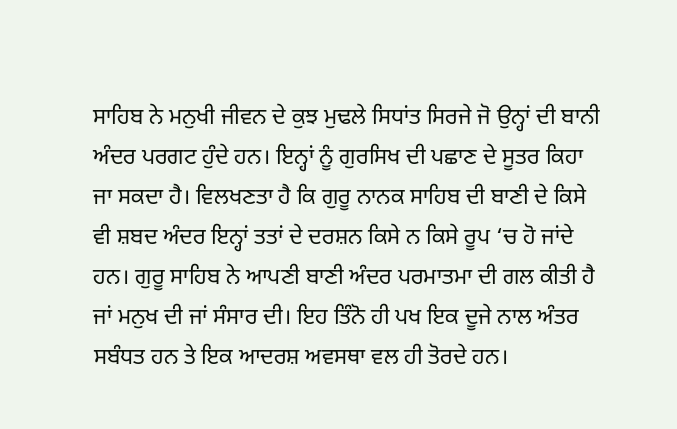ਸਾਹਿਬ ਨੇ ਮਨੁਖੀ ਜੀਵਨ ਦੇ ਕੁਝ ਮੁਢਲੇ ਸਿਧਾਂਤ ਸਿਰਜੇ ਜੋ ਉਨ੍ਹਾਂ ਦੀ ਬਾਨੀ ਅੰਦਰ ਪਰਗਟ ਹੁੰਦੇ ਹਨ। ਇਨ੍ਹਾਂ ਨੂੰ ਗੁਰਸਿਖ ਦੀ ਪਛਾਣ ਦੇ ਸੂਤਰ ਕਿਹਾ ਜਾ ਸਕਦਾ ਹੈ। ਵਿਲਖਣਤਾ ਹੈ ਕਿ ਗੁਰੂ ਨਾਨਕ ਸਾਹਿਬ ਦੀ ਬਾਣੀ ਦੇ ਕਿਸੇ ਵੀ ਸ਼ਬਦ ਅੰਦਰ ਇਨ੍ਹਾਂ ਤਤਾਂ ਦੇ ਦਰਸ਼ਨ ਕਿਸੇ ਨ ਕਿਸੇ ਰੂਪ ‘ਚ ਹੋ ਜਾਂਦੇ ਹਨ। ਗੁਰੂ ਸਾਹਿਬ ਨੇ ਆਪਣੀ ਬਾਣੀ ਅੰਦਰ ਪਰਮਾਤਮਾ ਦੀ ਗਲ ਕੀਤੀ ਹੈ ਜਾਂ ਮਨੁਖ ਦੀ ਜਾਂ ਸੰਸਾਰ ਦੀ। ਇਹ ਤਿੰਨੋ ਹੀ ਪਖ ਇਕ ਦੂਜੇ ਨਾਲ ਅੰਤਰ ਸਬੰਧਤ ਹਨ ਤੇ ਇਕ ਆਦਰਸ਼ ਅਵਸਥਾ ਵਲ ਹੀ ਤੋਰਦੇ ਹਨ।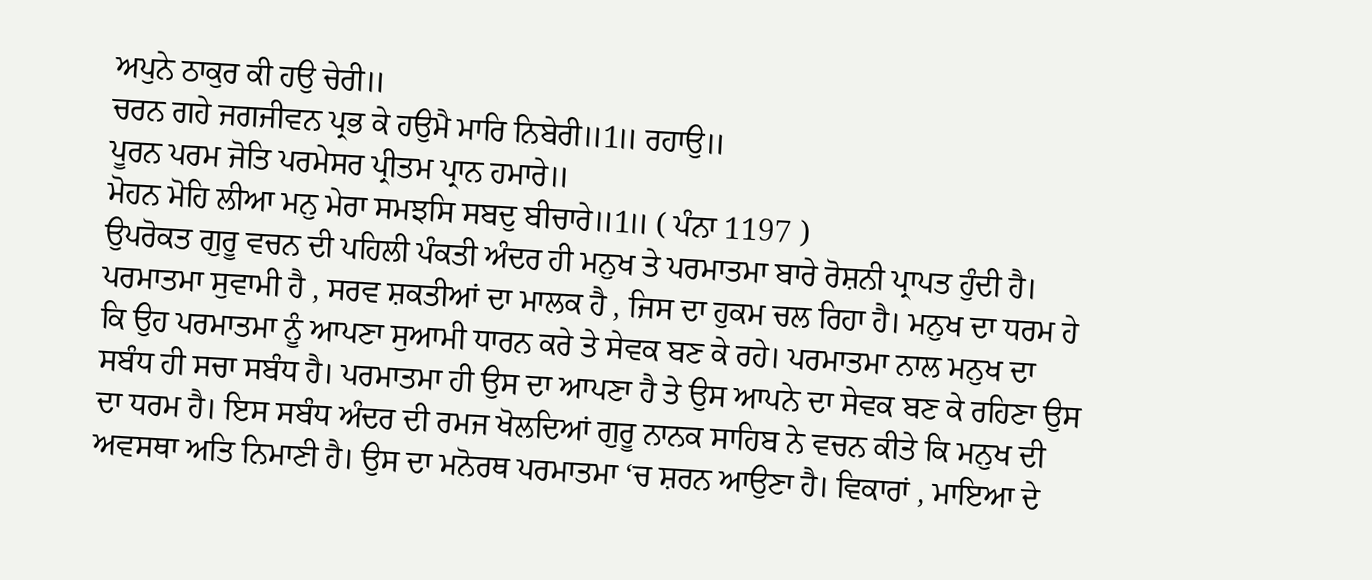ਅਪੁਨੇ ਠਾਕੁਰ ਕੀ ਹਉ ਚੇਰੀ॥
ਚਰਨ ਗਹੇ ਜਗਜੀਵਨ ਪ੍ਰਭ ਕੇ ਹਉਮੈ ਮਾਰਿ ਨਿਬੇਰੀ॥1॥ ਰਹਾਉ॥
ਪੂਰਨ ਪਰਮ ਜੋਤਿ ਪਰਮੇਸਰ ਪ੍ਰੀਤਮ ਪ੍ਰਾਨ ਹਮਾਰੇ॥
ਮੋਹਨ ਮੋਹਿ ਲੀਆ ਮਨੁ ਮੇਰਾ ਸਮਝਸਿ ਸਬਦੁ ਬੀਚਾਰੇ॥1॥ ( ਪੰਨਾ 1197 )
ਉਪਰੋਕਤ ਗੁਰੂ ਵਚਨ ਦੀ ਪਹਿਲੀ ਪੰਕਤੀ ਅੰਦਰ ਹੀ ਮਨੁਖ ਤੇ ਪਰਮਾਤਮਾ ਬਾਰੇ ਰੋਸ਼ਨੀ ਪ੍ਰਾਪਤ ਹੁੰਦੀ ਹੈ। ਪਰਮਾਤਮਾ ਸੁਵਾਮੀ ਹੈ , ਸਰਵ ਸ਼ਕਤੀਆਂ ਦਾ ਮਾਲਕ ਹੈ , ਜਿਸ ਦਾ ਹੁਕਮ ਚਲ ਰਿਹਾ ਹੈ। ਮਨੁਖ ਦਾ ਧਰਮ ਹੇ ਕਿ ਉਹ ਪਰਮਾਤਮਾ ਨੂੰ ਆਪਣਾ ਸੁਆਮੀ ਧਾਰਨ ਕਰੇ ਤੇ ਸੇਵਕ ਬਣ ਕੇ ਰਹੇ। ਪਰਮਾਤਮਾ ਨਾਲ ਮਨੁਖ ਦਾ ਸਬੰਧ ਹੀ ਸਚਾ ਸਬੰਧ ਹੈ। ਪਰਮਾਤਮਾ ਹੀ ਉਸ ਦਾ ਆਪਣਾ ਹੈ ਤੇ ਉਸ ਆਪਨੇ ਦਾ ਸੇਵਕ ਬਣ ਕੇ ਰਹਿਣਾ ਉਸ ਦਾ ਧਰਮ ਹੈ। ਇਸ ਸਬੰਧ ਅੰਦਰ ਦੀ ਰਮਜ ਖੋਲਦਿਆਂ ਗੁਰੂ ਨਾਨਕ ਸਾਹਿਬ ਨੇ ਵਚਨ ਕੀਤੇ ਕਿ ਮਨੁਖ ਦੀ ਅਵਸਥਾ ਅਤਿ ਨਿਮਾਣੀ ਹੈ। ਉਸ ਦਾ ਮਨੋਰਥ ਪਰਮਾਤਮਾ ‘ਚ ਸ਼ਰਨ ਆਉਣਾ ਹੈ। ਵਿਕਾਰਾਂ , ਮਾਇਆ ਦੇ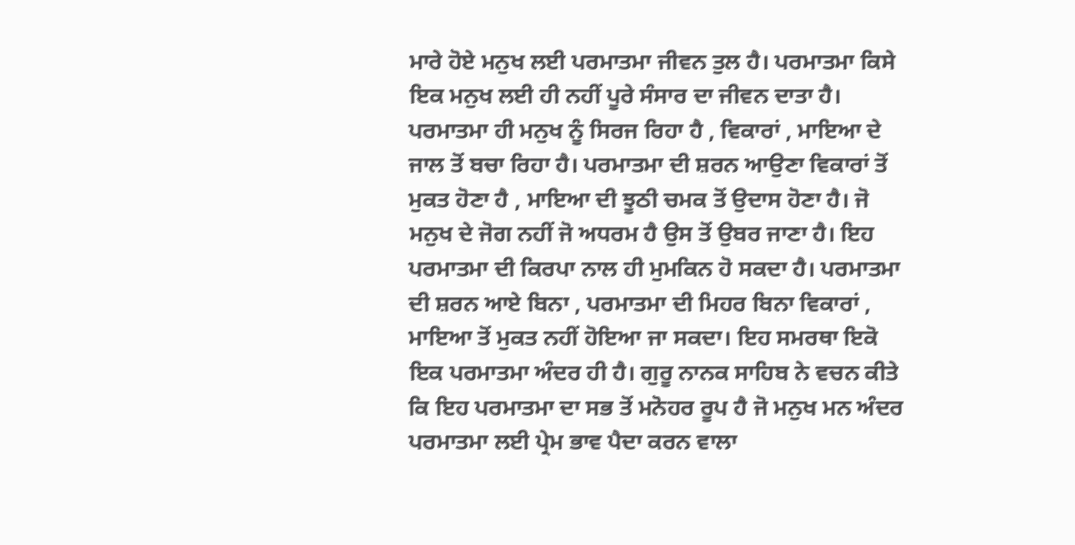ਮਾਰੇ ਹੋਏ ਮਨੁਖ ਲਈ ਪਰਮਾਤਮਾ ਜੀਵਨ ਤੁਲ ਹੈ। ਪਰਮਾਤਮਾ ਕਿਸੇ ਇਕ ਮਨੁਖ ਲਈ ਹੀ ਨਹੀਂ ਪੂਰੇ ਸੰਸਾਰ ਦਾ ਜੀਵਨ ਦਾਤਾ ਹੈ। ਪਰਮਾਤਮਾ ਹੀ ਮਨੁਖ ਨੂੰ ਸਿਰਜ ਰਿਹਾ ਹੈ , ਵਿਕਾਰਾਂ , ਮਾਇਆ ਦੇ ਜਾਲ ਤੋਂ ਬਚਾ ਰਿਹਾ ਹੈ। ਪਰਮਾਤਮਾ ਦੀ ਸ਼ਰਨ ਆਉਣਾ ਵਿਕਾਰਾਂ ਤੋਂ ਮੁਕਤ ਹੋਣਾ ਹੈ , ਮਾਇਆ ਦੀ ਝੂਠੀ ਚਮਕ ਤੋਂ ਉਦਾਸ ਹੋਣਾ ਹੈ। ਜੋ ਮਨੁਖ ਦੇ ਜੋਗ ਨਹੀਂ ਜੋ ਅਧਰਮ ਹੈ ਉਸ ਤੋਂ ਉਬਰ ਜਾਣਾ ਹੈ। ਇਹ ਪਰਮਾਤਮਾ ਦੀ ਕਿਰਪਾ ਨਾਲ ਹੀ ਮੁਮਕਿਨ ਹੋ ਸਕਦਾ ਹੈ। ਪਰਮਾਤਮਾ ਦੀ ਸ਼ਰਨ ਆਏ ਬਿਨਾ , ਪਰਮਾਤਮਾ ਦੀ ਮਿਹਰ ਬਿਨਾ ਵਿਕਾਰਾਂ , ਮਾਇਆ ਤੋਂ ਮੁਕਤ ਨਹੀਂ ਹੋਇਆ ਜਾ ਸਕਦਾ। ਇਹ ਸਮਰਥਾ ਇਕੋ ਇਕ ਪਰਮਾਤਮਾ ਅੰਦਰ ਹੀ ਹੈ। ਗੁਰੂ ਨਾਨਕ ਸਾਹਿਬ ਨੇ ਵਚਨ ਕੀਤੇ ਕਿ ਇਹ ਪਰਮਾਤਮਾ ਦਾ ਸਭ ਤੋਂ ਮਨੋਹਰ ਰੂਪ ਹੈ ਜੋ ਮਨੁਖ ਮਨ ਅੰਦਰ ਪਰਮਾਤਮਾ ਲਈ ਪ੍ਰੇਮ ਭਾਵ ਪੈਦਾ ਕਰਨ ਵਾਲਾ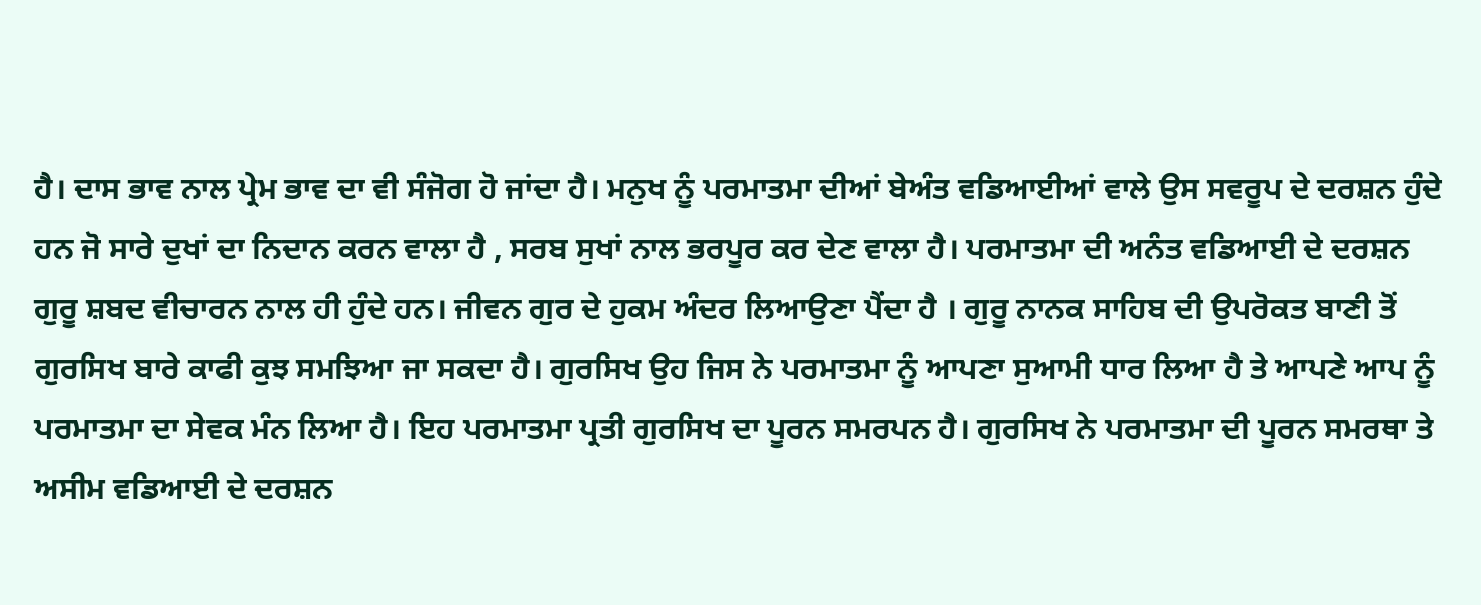ਹੈ। ਦਾਸ ਭਾਵ ਨਾਲ ਪ੍ਰੇਮ ਭਾਵ ਦਾ ਵੀ ਸੰਜੋਗ ਹੋ ਜਾਂਦਾ ਹੈ। ਮਨੁਖ ਨੂੰ ਪਰਮਾਤਮਾ ਦੀਆਂ ਬੇਅੰਤ ਵਡਿਆਈਆਂ ਵਾਲੇ ਉਸ ਸਵਰੂਪ ਦੇ ਦਰਸ਼ਨ ਹੁੰਦੇ ਹਨ ਜੋ ਸਾਰੇ ਦੁਖਾਂ ਦਾ ਨਿਦਾਨ ਕਰਨ ਵਾਲਾ ਹੈ , ਸਰਬ ਸੁਖਾਂ ਨਾਲ ਭਰਪੂਰ ਕਰ ਦੇਣ ਵਾਲਾ ਹੈ। ਪਰਮਾਤਮਾ ਦੀ ਅਨੰਤ ਵਡਿਆਈ ਦੇ ਦਰਸ਼ਨ ਗੁਰੂ ਸ਼ਬਦ ਵੀਚਾਰਨ ਨਾਲ ਹੀ ਹੁੰਦੇ ਹਨ। ਜੀਵਨ ਗੁਰ ਦੇ ਹੁਕਮ ਅੰਦਰ ਲਿਆਉਣਾ ਪੈਂਦਾ ਹੈ । ਗੁਰੂ ਨਾਨਕ ਸਾਹਿਬ ਦੀ ਉਪਰੋਕਤ ਬਾਣੀ ਤੋਂ ਗੁਰਸਿਖ ਬਾਰੇ ਕਾਫੀ ਕੁਝ ਸਮਝਿਆ ਜਾ ਸਕਦਾ ਹੈ। ਗੁਰਸਿਖ ਉਹ ਜਿਸ ਨੇ ਪਰਮਾਤਮਾ ਨੂੰ ਆਪਣਾ ਸੁਆਮੀ ਧਾਰ ਲਿਆ ਹੈ ਤੇ ਆਪਣੇ ਆਪ ਨੂੰ ਪਰਮਾਤਮਾ ਦਾ ਸੇਵਕ ਮੰਨ ਲਿਆ ਹੈ। ਇਹ ਪਰਮਾਤਮਾ ਪ੍ਰਤੀ ਗੁਰਸਿਖ ਦਾ ਪੂਰਨ ਸਮਰਪਨ ਹੈ। ਗੁਰਸਿਖ ਨੇ ਪਰਮਾਤਮਾ ਦੀ ਪੂਰਨ ਸਮਰਥਾ ਤੇ ਅਸੀਮ ਵਡਿਆਈ ਦੇ ਦਰਸ਼ਨ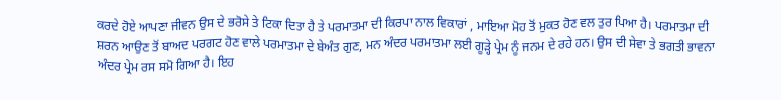ਕਰਦੇ ਹੋਏ ਆਪਣਾ ਜੀਵਨ ਉਸ ਦੇ ਭਰੋਸੇ ਤੇ ਟਿਕਾ ਦਿਤਾ ਹੈ ਤੇ ਪਰਮਾਤਮਾ ਦੀ ਕਿਰਪਾ ਨਾਲ ਵਿਕਾਰਾਂ , ਮਾਇਆ ਮੋਹ ਤੋਂ ਮੁਕਤ ਹੋਣ ਵਲ ਤੁਰ ਪਿਆ ਹੈ। ਪਰਮਾਤਮਾ ਦੀ ਸ਼ਰਨ ਆਉਣ ਤੋਂ ਬਾਅਦ ਪਰਗਟ ਹੋਣ ਵਾਲੇ ਪਰਮਾਤਮਾ ਦੇ ਬੇਅੰਤ ਗੁਣ, ਮਨ ਅੰਦਰ ਪਰਮਾਤਮਾ ਲਈ ਗੂੜ੍ਹੇ ਪ੍ਰੇਮ ਨੂੰ ਜਨਮ ਦੇ ਰਹੇ ਹਨ। ਉਸ ਦੀ ਸੇਵਾ ਤੇ ਭਗਤੀ ਭਾਵਨਾ ਅੰਦਰ ਪ੍ਰੇਮ ਰਸ ਸਮੋ ਗਿਆ ਹੈ। ਇਹ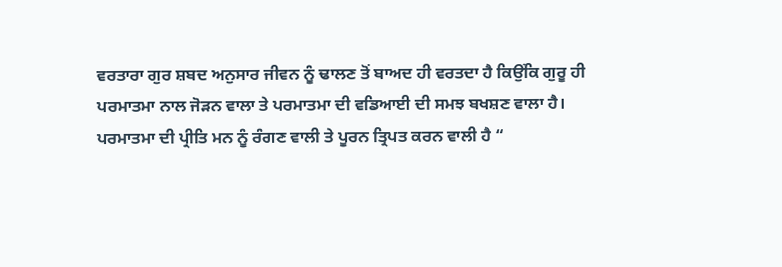ਵਰਤਾਰਾ ਗੁਰ ਸ਼ਬਦ ਅਨੁਸਾਰ ਜੀਵਨ ਨੂੰ ਢਾਲਣ ਤੋਂ ਬਾਅਦ ਹੀ ਵਰਤਦਾ ਹੈ ਕਿਉਂਕਿ ਗੁਰੂ ਹੀ ਪਰਮਾਤਮਾ ਨਾਲ ਜੋੜਨ ਵਾਲਾ ਤੇ ਪਰਮਾਤਮਾ ਦੀ ਵਡਿਆਈ ਦੀ ਸਮਝ ਬਖਸ਼ਣ ਵਾਲਾ ਹੈ।
ਪਰਮਾਤਮਾ ਦੀ ਪ੍ਰੀਤਿ ਮਨ ਨੂੰ ਰੰਗਣ ਵਾਲੀ ਤੇ ਪੂਰਨ ਤ੍ਰਿਪਤ ਕਰਨ ਵਾਲੀ ਹੈ “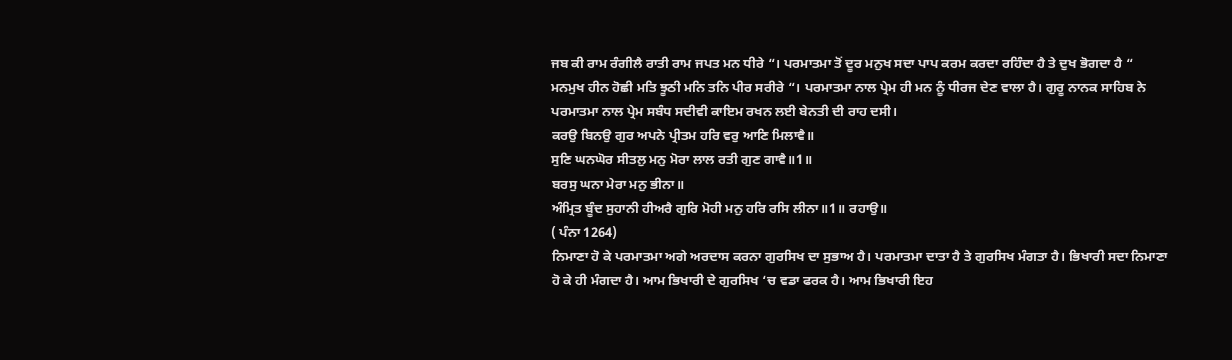ਜਬ ਕੀ ਰਾਮ ਰੰਗੀਲੈ ਰਾਤੀ ਰਾਮ ਜਪਤ ਮਨ ਧੀਰੇ “। ਪਰਮਾਤਮਾ ਤੋਂ ਦੂਰ ਮਨੁਖ ਸਦਾ ਪਾਪ ਕਰਮ ਕਰਦਾ ਰਹਿੰਦਾ ਹੈ ਤੇ ਦੁਖ ਭੋਗਦਾ ਹੈ “ ਮਨਮੁਖ ਹੀਨ ਹੋਛੀ ਮਤਿ ਝੂਠੀ ਮਨਿ ਤਨਿ ਪੀਰ ਸਰੀਰੇ “। ਪਰਮਾਤਮਾ ਨਾਲ ਪ੍ਰੇਮ ਹੀ ਮਨ ਨੂੰ ਧੀਰਜ ਦੇਣ ਵਾਲਾ ਹੈ। ਗੁਰੂ ਨਾਨਕ ਸਾਹਿਬ ਨੇ ਪਰਮਾਤਮਾ ਨਾਲ ਪ੍ਰੇਮ ਸਬੰਧ ਸਦੀਵੀ ਕਾਇਮ ਰਖਨ ਲਈ ਬੇਨਤੀ ਦੀ ਰਾਹ ਦਸੀ।
ਕਰਉ ਬਿਨਉ ਗੁਰ ਅਪਨੇ ਪ੍ਰੀਤਮ ਹਰਿ ਵਰੁ ਆਣਿ ਮਿਲਾਵੈ॥
ਸੁਣਿ ਘਨਘੋਰ ਸੀਤਲੁ ਮਨੁ ਮੋਰਾ ਲਾਲ ਰਤੀ ਗੁਣ ਗਾਵੈ॥1॥
ਬਰਸੁ ਘਨਾ ਮੇਰਾ ਮਨੁ ਭੀਨਾ॥
ਅੰਮ੍ਰਿਤ ਬੂੰਦ ਸੁਹਾਨੀ ਹੀਅਰੈ ਗੁਰਿ ਮੋਹੀ ਮਨੁ ਹਰਿ ਰਸਿ ਲੀਨਾ॥1॥ ਰਹਾਉ॥
( ਪੰਨਾ 1264)
ਨਿਮਾਣਾ ਹੋ ਕੇ ਪਰਮਾਤਮਾ ਅਗੇ ਅਰਦਾਸ ਕਰਨਾ ਗੁਰਸਿਖ ਦਾ ਸੁਭਾਅ ਹੈ। ਪਰਮਾਤਮਾ ਦਾਤਾ ਹੈ ਤੇ ਗੁਰਸਿਖ ਮੰਗਤਾ ਹੈ। ਭਿਖਾਰੀ ਸਦਾ ਨਿਮਾਣਾ ਹੋ ਕੇ ਹੀ ਮੰਗਦਾ ਹੈ। ਆਮ ਭਿਖਾਰੀ ਦੇ ਗੁਰਸਿਖ ‘ਚ ਵਡਾ ਫਰਕ ਹੈ। ਆਮ ਭਿਖਾਰੀ ਇਹ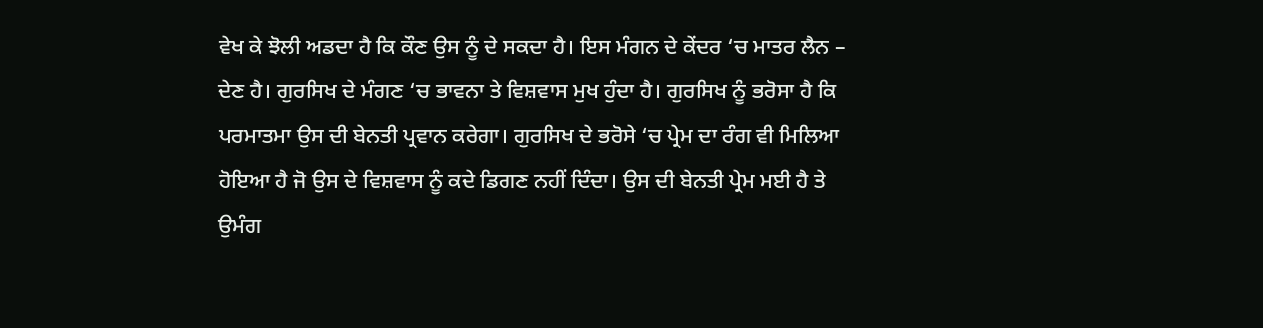ਵੇਖ ਕੇ ਝੋਲੀ ਅਡਦਾ ਹੈ ਕਿ ਕੌਣ ਉਸ ਨੂੰ ਦੇ ਸਕਦਾ ਹੈ। ਇਸ ਮੰਗਨ ਦੇ ਕੇਂਦਰ ‘ਚ ਮਾਤਰ ਲੈਨ – ਦੇਣ ਹੈ। ਗੁਰਸਿਖ ਦੇ ਮੰਗਣ ‘ਚ ਭਾਵਨਾ ਤੇ ਵਿਸ਼ਵਾਸ ਮੁਖ ਹੁੰਦਾ ਹੈ। ਗੁਰਸਿਖ ਨੂੰ ਭਰੋਸਾ ਹੈ ਕਿ ਪਰਮਾਤਮਾ ਉਸ ਦੀ ਬੇਨਤੀ ਪ੍ਰਵਾਨ ਕਰੇਗਾ। ਗੁਰਸਿਖ ਦੇ ਭਰੋਸੇ ‘ਚ ਪ੍ਰੇਮ ਦਾ ਰੰਗ ਵੀ ਮਿਲਿਆ ਹੋਇਆ ਹੈ ਜੋ ਉਸ ਦੇ ਵਿਸ਼ਵਾਸ ਨੂੰ ਕਦੇ ਡਿਗਣ ਨਹੀਂ ਦਿੰਦਾ। ਉਸ ਦੀ ਬੇਨਤੀ ਪ੍ਰੇਮ ਮਈ ਹੈ ਤੇ ਉਮੰਗ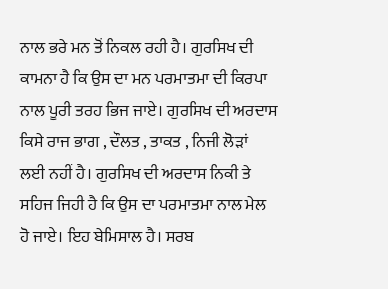ਨਾਲ ਭਰੇ ਮਨ ਤੋਂ ਨਿਕਲ ਰਹੀ ਹੈ। ਗੁਰਸਿਖ ਦੀ ਕਾਮਨਾ ਹੈ ਕਿ ਉਸ ਦਾ ਮਨ ਪਰਮਾਤਮਾ ਦੀ ਕਿਰਪਾ ਨਾਲ ਪੂਰੀ ਤਰਹ ਭਿਜ ਜਾਏ। ਗੁਰਸਿਖ ਦੀ ਅਰਦਾਸ ਕਿਸੇ ਰਾਜ ਭਾਗ , ਦੌਲਤ , ਤਾਕਤ , ਨਿਜੀ ਲੋੜਾਂ ਲਈ ਨਹੀਂ ਹੈ। ਗੁਰਸਿਖ ਦੀ ਅਰਦਾਸ ਨਿਕੀ ਤੇ ਸਹਿਜ ਜਿਹੀ ਹੈ ਕਿ ਉਸ ਦਾ ਪਰਮਾਤਮਾ ਨਾਲ ਮੇਲ ਹੋ ਜਾਏ। ਇਹ ਬੇਮਿਸਾਲ ਹੈ। ਸਰਬ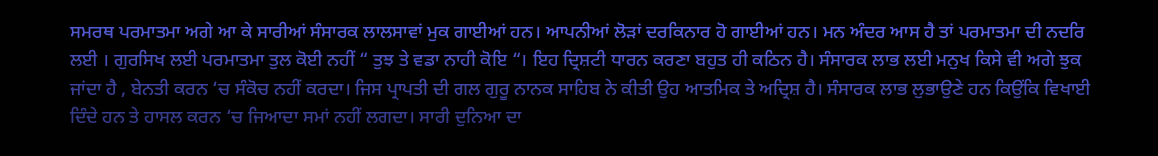ਸਮਰਥ ਪਰਮਾਤਮਾ ਅਗੇ ਆ ਕੇ ਸਾਰੀਆਂ ਸੰਸਾਰਕ ਲਾਲਸਾਵਾਂ ਮੁਕ ਗਾਈਆਂ ਹਨ। ਆਪਨੀਆਂ ਲੋੜਾਂ ਦਰਕਿਨਾਰ ਹੋ ਗਾਈਆਂ ਹਨ। ਮਨ ਅੰਦਰ ਆਸ ਹੈ ਤਾਂ ਪਰਮਾਤਮਾ ਦੀ ਨਦਰਿ ਲਈ । ਗੁਰਸਿਖ ਲਈ ਪਰਮਾਤਮਾ ਤੁਲ ਕੋਈ ਨਹੀਂ “ ਤੁਝ ਤੇ ਵਡਾ ਨਾਹੀ ਕੋਇ “। ਇਹ ਦ੍ਰਿਸ਼ਟੀ ਧਾਰਨ ਕਰਣਾ ਬਹੁਤ ਹੀ ਕਠਿਨ ਹੈ। ਸੰਸਾਰਕ ਲਾਭ ਲਈ ਮਨੁਖ ਕਿਸੇ ਵੀ ਅਗੇ ਝੁਕ ਜਾਂਦਾ ਹੈ , ਬੇਨਤੀ ਕਰਨ ‘ਚ ਸੰਕੋਚ ਨਹੀਂ ਕਰਦਾ। ਜਿਸ ਪ੍ਰਾਪਤੀ ਦੀ ਗਲ ਗੁਰੂ ਨਾਨਕ ਸਾਹਿਬ ਨੇ ਕੀਤੀ ਉਹ ਆਤਮਿਕ ਤੇ ਅਦ੍ਰਿਸ਼ ਹੈ। ਸੰਸਾਰਕ ਲਾਭ ਲੁਭਾਉਣੇ ਹਨ ਕਿਉਂਕਿ ਵਿਖਾਈ ਦਿੰਦੇ ਹਨ ਤੇ ਹਾਸਲ ਕਰਨ ‘ਚ ਜਿਆਦਾ ਸਮਾਂ ਨਹੀਂ ਲਗਦਾ। ਸਾਰੀ ਦੁਨਿਆ ਦਾ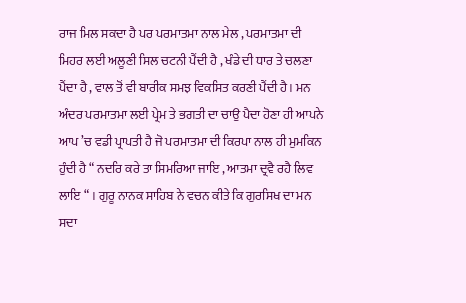ਰਾਜ ਮਿਲ ਸਕਦਾ ਹੈ ਪਰ ਪਰਮਾਤਮਾ ਨਾਲ ਮੇਲ , ਪਰਮਾਤਮਾ ਦੀ ਮਿਹਰ ਲਈ ਅਲੂਣੀ ਸਿਲ ਚਟਨੀ ਪੈਂਦੀ ਹੈ , ਖੰਡੇ ਦੀ ਧਾਰ ਤੇ ਚਲਣਾ ਪੈਂਦਾ ਹੈ , ਵਾਲ ਤੋਂ ਵੀ ਬਾਰੀਕ ਸਮਝ ਵਿਕਸਿਤ ਕਰਣੀ ਪੈਂਦੀ ਹੈ। ਮਨ ਅੰਦਰ ਪਰਮਾਤਮਾ ਲਈ ਪ੍ਰੇਮ ਤੇ ਭਗਤੀ ਦਾ ਚਾਉ ਪੈਦਾ ਹੋਣਾ ਹੀ ਆਪਨੇ ਆਪ ’ਚ ਵਡੀ ਪ੍ਰਾਪਤੀ ਹੈ ਜੋ ਪਰਮਾਤਮਾ ਦੀ ਕਿਰਪਾ ਨਾਲ ਹੀ ਮੁਮਕਿਨ ਹੁੰਦੀ ਹੈ “ ਨਦਰਿ ਕਰੇ ਤਾ ਸਿਮਰਿਆ ਜਾਇ , ਆਤਮਾ ਦ੍ਰਵੈ ਰਹੈ ਲਿਵ ਲਾਇ “ । ਗੁਰੂ ਨਾਨਕ ਸਾਹਿਬ ਨੇ ਵਚਨ ਕੀਤੇ ਕਿ ਗੁਰਸਿਖ ਦਾ ਮਨ ਸਦਾ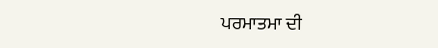ਪਰਮਾਤਮਾ ਦੀ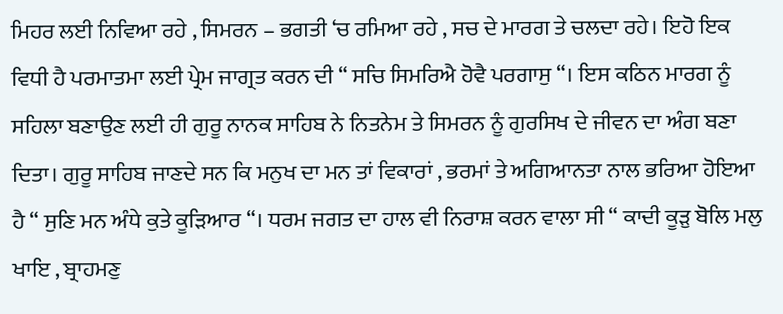ਮਿਹਰ ਲਈ ਨਿਵਿਆ ਰਹੇ , ਸਿਮਰਨ – ਭਗਤੀ ‘ਚ ਰਮਿਆ ਰਹੇ , ਸਚ ਦੇ ਮਾਰਗ ਤੇ ਚਲਦਾ ਰਹੇ। ਇਹੋ ਇਕ ਵਿਧੀ ਹੈ ਪਰਮਾਤਮਾ ਲਈ ਪ੍ਰੇਮ ਜਾਗ੍ਰਤ ਕਰਨ ਦੀ “ ਸਚਿ ਸਿਮਰਿਐ ਹੋਵੈ ਪਰਗਾਸੁ “। ਇਸ ਕਠਿਨ ਮਾਰਗ ਨੂੰ ਸਹਿਲਾ ਬਣਾਉਣ ਲਈ ਹੀ ਗੁਰੂ ਨਾਨਕ ਸਾਹਿਬ ਨੇ ਨਿਤਨੇਮ ਤੇ ਸਿਮਰਨ ਨੂੰ ਗੁਰਸਿਖ ਦੇ ਜੀਵਨ ਦਾ ਅੰਗ ਬਣਾ ਦਿਤਾ। ਗੁਰੂ ਸਾਹਿਬ ਜਾਣਦੇ ਸਨ ਕਿ ਮਨੁਖ ਦਾ ਮਨ ਤਾਂ ਵਿਕਾਰਾਂ , ਭਰਮਾਂ ਤੇ ਅਗਿਆਨਤਾ ਨਾਲ ਭਰਿਆ ਹੋਇਆ ਹੈ “ ਸੁਣਿ ਮਨ ਅੰਧੇ ਕੁਤੇ ਕੂੜਿਆਰ “। ਧਰਮ ਜਗਤ ਦਾ ਹਾਲ ਵੀ ਨਿਰਾਸ਼ ਕਰਨ ਵਾਲਾ ਸੀ “ ਕਾਦੀ ਕੂੜੁ ਬੋਲਿ ਮਲੁ ਖਾਇ , ਬ੍ਰਾਹਮਣੁ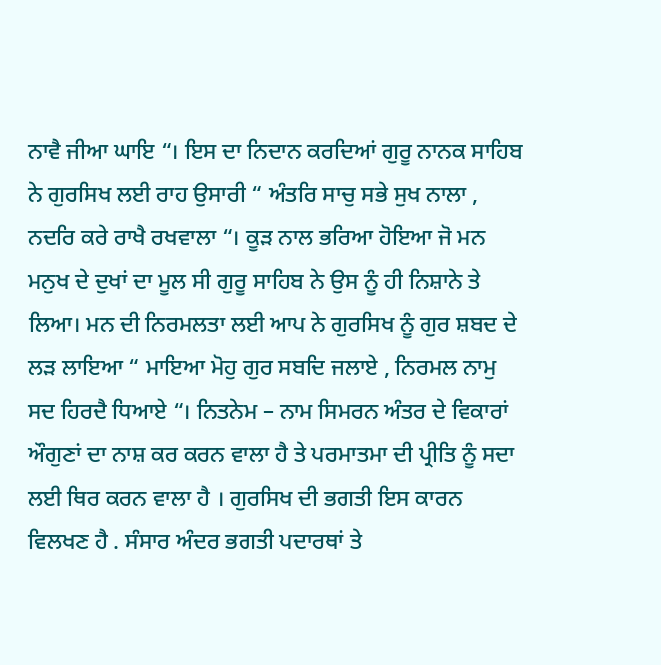ਨਾਵੈ ਜੀਆ ਘਾਇ “। ਇਸ ਦਾ ਨਿਦਾਨ ਕਰਦਿਆਂ ਗੁਰੂ ਨਾਨਕ ਸਾਹਿਬ ਨੇ ਗੁਰਸਿਖ ਲਈ ਰਾਹ ਉਸਾਰੀ “ ਅੰਤਰਿ ਸਾਚੁ ਸਭੇ ਸੁਖ ਨਾਲਾ , ਨਦਰਿ ਕਰੇ ਰਾਖੈ ਰਖਵਾਲਾ “। ਕੂੜ ਨਾਲ ਭਰਿਆ ਹੋਇਆ ਜੋ ਮਨ ਮਨੁਖ ਦੇ ਦੁਖਾਂ ਦਾ ਮੂਲ ਸੀ ਗੁਰੂ ਸਾਹਿਬ ਨੇ ਉਸ ਨੂੰ ਹੀ ਨਿਸ਼ਾਨੇ ਤੇ ਲਿਆ। ਮਨ ਦੀ ਨਿਰਮਲਤਾ ਲਈ ਆਪ ਨੇ ਗੁਰਸਿਖ ਨੂੰ ਗੁਰ ਸ਼ਬਦ ਦੇ ਲੜ ਲਾਇਆ “ ਮਾਇਆ ਮੋਹੁ ਗੁਰ ਸਬਦਿ ਜਲਾਏ , ਨਿਰਮਲ ਨਾਮੁ ਸਦ ਹਿਰਦੈ ਧਿਆਏ “। ਨਿਤਨੇਮ – ਨਾਮ ਸਿਮਰਨ ਅੰਤਰ ਦੇ ਵਿਕਾਰਾਂ ਔਗੁਣਾਂ ਦਾ ਨਾਸ਼ ਕਰ ਕਰਨ ਵਾਲਾ ਹੈ ਤੇ ਪਰਮਾਤਮਾ ਦੀ ਪ੍ਰੀਤਿ ਨੂੰ ਸਦਾ ਲਈ ਥਿਰ ਕਰਨ ਵਾਲਾ ਹੈ । ਗੁਰਸਿਖ ਦੀ ਭਗਤੀ ਇਸ ਕਾਰਨ ਵਿਲਖਣ ਹੈ . ਸੰਸਾਰ ਅੰਦਰ ਭਗਤੀ ਪਦਾਰਥਾਂ ਤੇ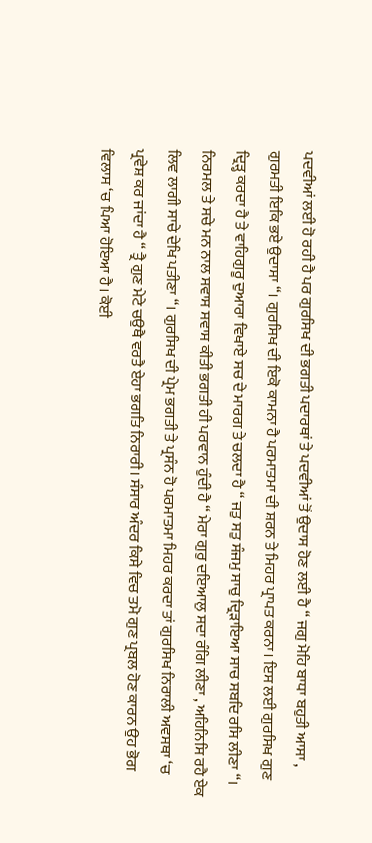ਪਦਵੀਆਂ ਲਈ ਹੋ ਰਹੀ ਹੈ ਪਰ ਗੁਰਸਿਖ ਦੀ ਭਗਤੀ ਪਦਾਰਥਾਂ ਤੇ ਪਦਵੀਆਂ ਤੋਂ ਉਦਾਸ ਹੋਣ ਲਈ ਹੈ “ ਜਗੁ ਮੋਹਿ ਬਾਧਾ ਬਹੁਤੀ ਆਸਾ , ਗੁਰਮਤੀ ਇਕਿ ਭਏ ਉਦਾਸਾ “। ਗੁਰਸਿਖ ਦੀ ਇਕੋ ਕਾਮਨਾ ਹੈ ਪਰਮਾਤਮਾ ਦੀ ਸ਼ਰਨ ਤੇ ਮਿਹਰ ਪ੍ਰਾਪਤ ਕਰਨਾ। ਇਸ ਲਈ ਗੁਰਸਿਖ ਗੁਣ ਦ੍ਰਿੜ੍ਹ ਕਰਦਾ ਹੈ ਤੇ ਵਾਹਿਗੁਰੂ ਦੁਆਰਾ ਵਿਖਾਏ ਸਚ ਦੇ ਮਾਰਗ ਤੇ ਚਲਦਾ ਹੈ “ ਜਤੁ ਸਤੁ ਸੰਜਮੁ ਸਾਚੁ ਦ੍ਰਿੜਾਇਆ ਸਾਚ ਸਬਦਿ ਰਸਿ ਲੀਣਾ “। ਨਿਰਮਲ ਤੇ ਸਚੇ ਮਨ ਨਾਲ ਸਵਾਸ ਸਵਾਸ ਕੀਤੀ ਭਗਤੀ ਹੀ ਪਰਵਾਨ ਹੁੰਦੀ ਹੈ “ ਮੇਰਾ ਗੁਰੁ ਦਇਆਲੁ ਸਦਾ ਰੰਗਿ ਲੀਣਾ , ਅਹਿਨਿਸਿ ਰਹੈ ਏਕ ਲਿਵ ਲਾਗੀ ਸਾਚੇ ਦੇਖਿ ਪਤੀਣਾ “। ਗੁਰਸਿਖ ਦੀ ਪ੍ਰੇਮ ਭਗਤੀ ਤੇ ਪ੍ਰਸੰਨ ਹੋ ਪਰਮਾਤਮਾ ਮਿਹਰ ਕਰਦਾ ਤਾਂ ਗੁਰਸਿਖ ਨਿਰਾਲੀ ਅਵਸਥਾ ‘ਚ ਪ੍ਰਵੇਸ਼ ਕਰ ਜਾਂਦਾ ਹੈ “ ਤ੍ਰੈ ਗੁਣ ਮੇਟੇ ਚਉਥੈ ਵਰਤੈ ਏਹਾ ਭਗਤਿ ਨਿਰਾਰੀ। ਸੰਸਾਰ ਅੰਦਰ ਕਿਸੇ ਵਿਚ ਤਮੋ ਗੁਣ ਪ੍ਰਬਲ ਹੋਣ ਕਾਰਨ ਉਹ ਭੋਗ ਵਿਲਾਸ ‘ਚ ਪਿਆ ਹੋਇਆ ਹੈ। ਕੋਈ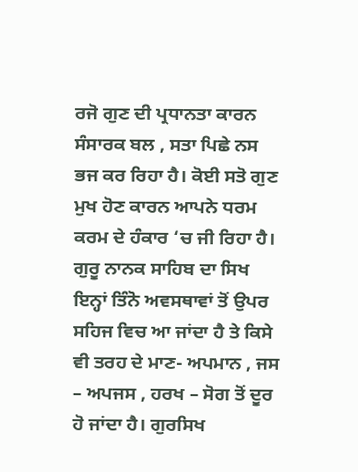ਰਜੋ ਗੁਣ ਦੀ ਪ੍ਰਧਾਨਤਾ ਕਾਰਨ ਸੰਸਾਰਕ ਬਲ , ਸਤਾ ਪਿਛੇ ਨਸ ਭਜ ਕਰ ਰਿਹਾ ਹੈ। ਕੋਈ ਸਤੋ ਗੁਣ ਮੁਖ ਹੋਣ ਕਾਰਨ ਆਪਨੇ ਧਰਮ ਕਰਮ ਦੇ ਹੰਕਾਰ ‘ਚ ਜੀ ਰਿਹਾ ਹੈ। ਗੁਰੂ ਨਾਨਕ ਸਾਹਿਬ ਦਾ ਸਿਖ ਇਨ੍ਹਾਂ ਤਿੰਨੋ ਅਵਸਥਾਵਾਂ ਤੋਂ ਉਪਰ ਸਹਿਜ ਵਿਚ ਆ ਜਾਂਦਾ ਹੈ ਤੇ ਕਿਸੇ ਵੀ ਤਰਹ ਦੇ ਮਾਣ- ਅਪਮਾਨ , ਜਸ – ਅਪਜਸ , ਹਰਖ – ਸੋਗ ਤੋਂ ਦੂਰ ਹੋ ਜਾਂਦਾ ਹੈ। ਗੁਰਸਿਖ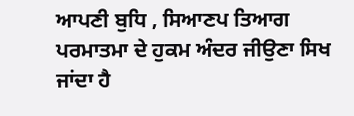ਆਪਣੀ ਬੁਧਿ , ਸਿਆਣਪ ਤਿਆਗ ਪਰਮਾਤਮਾ ਦੇ ਹੁਕਮ ਅੰਦਰ ਜੀਉਣਾ ਸਿਖ ਜਾਂਦਾ ਹੈ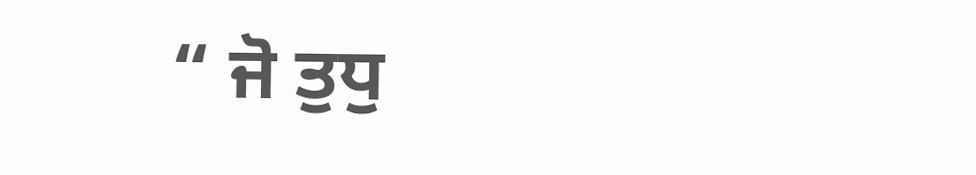“ ਜੋ ਤੁਧੁ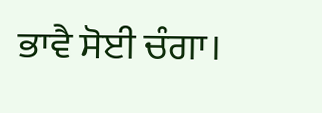ਭਾਵੈ ਸੋਈ ਚੰਗਾ।